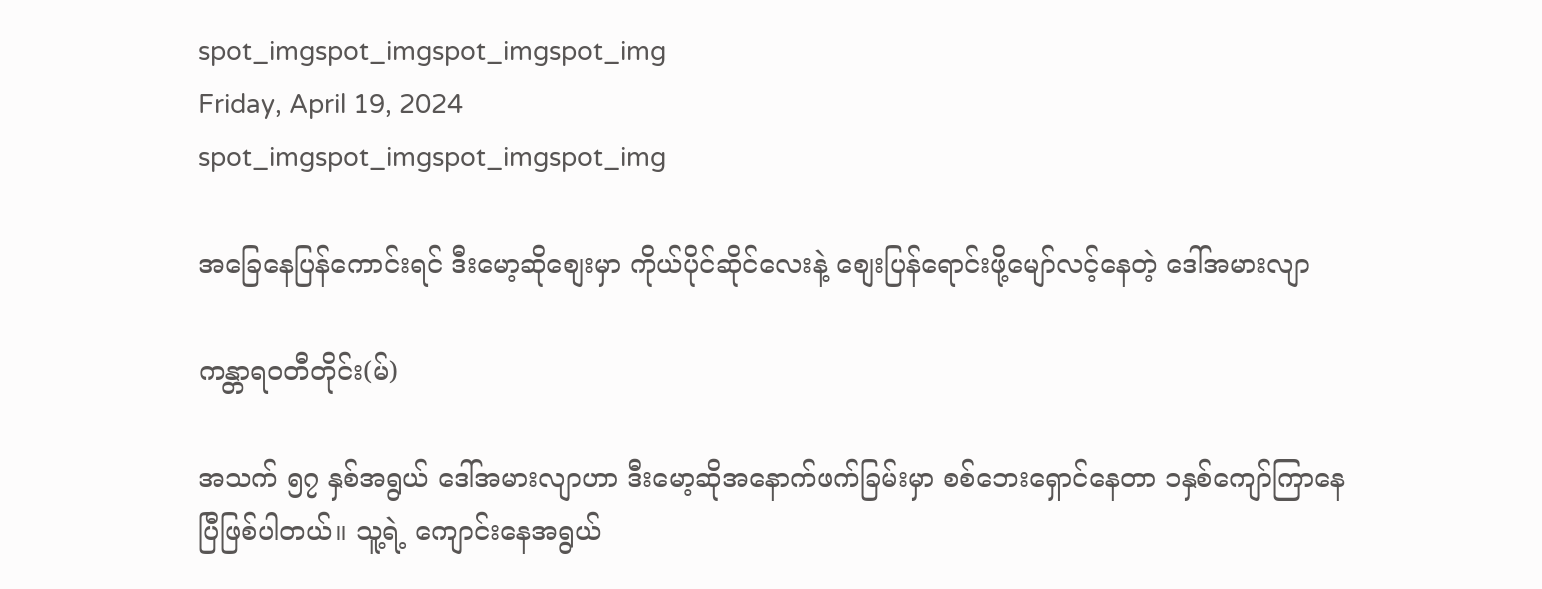spot_imgspot_imgspot_imgspot_img
Friday, April 19, 2024
spot_imgspot_imgspot_imgspot_img

အခြေနေပြန်ကောင်းရင် ဒီးမော့ဆိုစျေးမှာ ကိုယ်ပိုင်ဆိုင်လေးနဲ့ စျေးပြန်ရောင်းဖို့မျော်လင့်နေတဲ့ ဒေါ်အမားလျာ

ကန္တာရဝတီတိုင်း(မ်)

အသက် ၅၇ နှစ်အရွယ် ဒေါ်အမားလျာဟာ ဒီးမော့ဆိုအနောက်ဖက်ခြမ်းမှာ စစ်ဘေးရှောင်နေတာ ၁နှစ်ကျော်ကြာနေပြီဖြစ်ပါတယ်။ သူ့ရဲ့ ကျောင်းနေအရွယ်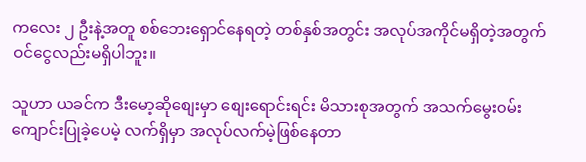ကလေး ၂ ဦးနဲ့အတူ စစ်ဘေးရှောင်နေရတဲ့ တစ်နှစ်အတွင်း အလုပ်အကိုင်မရှိတဲ့အတွက် ဝင်ငွေလည်းမရှိပါဘူး။

သူဟာ ယခင်က ဒီးမော့ဆိုစျေးမှာ စျေးရောင်းရင်း မိသားစုအတွက် အသက်မွေး၀မ်းကျောင်းပြုခဲ့ပေမဲ့ လက်ရှိမှာ အလုပ်လက်မဲ့ဖြစ်နေတာ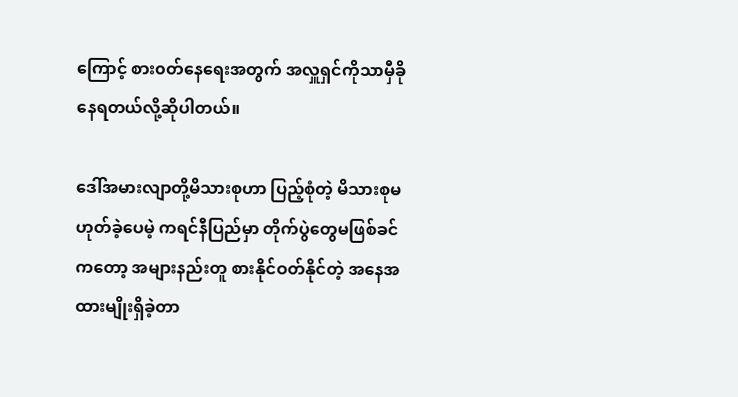ကြောင့် စား၀တ်နေရေးအတွက် အလှူရှင်ကိုသာမှီခိုနေရတယ်လို့ဆိုပါတယ်။

ဒေါ်အမားလျာတို့မိသားစုဟာ ပြည့်စုံတဲ့ မိသားစုမဟုတ်ခဲ့ပေမဲ့ ကရင်နီပြည်မှာ တိုက်ပွဲတွေမဖြစ်ခင်ကတော့ အများနည်းတူ စားနိုင်ဝတ်နိုင်တဲ့ အနေအထားမျိုးရှိခဲ့တာ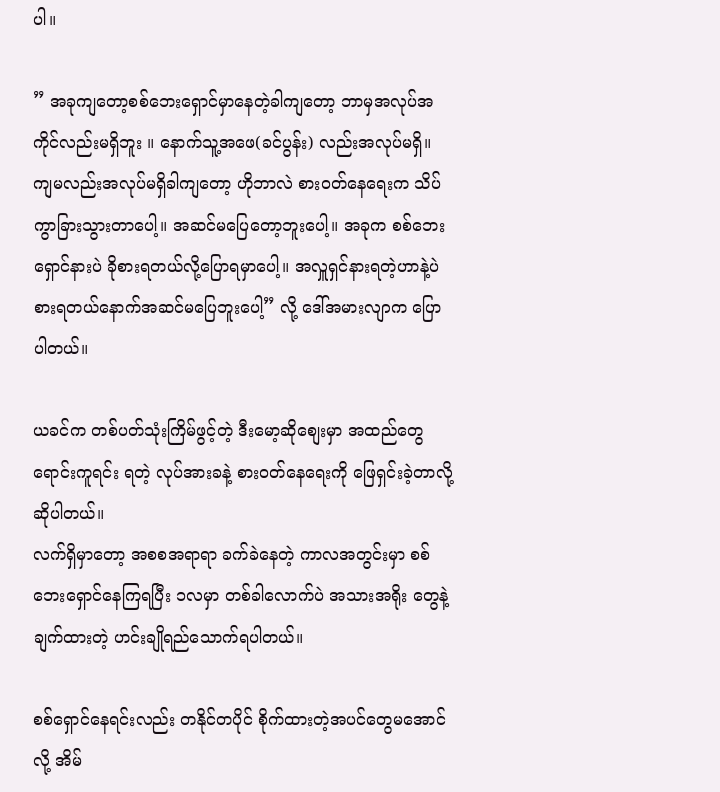ပါ။

” အခုကျတော့စစ်ဘေးရှောင်မှာနေတဲ့ခါကျတော့ ဘာမှအလုပ်အကိုင်လည်းမရှိဘူး ။ နောက်သူ့အဖေ(ခင်ပွန်း) လည်းအလုပ်မရှိ။ ကျမလည်းအလုပ်မရှိခါကျတော့ ဟိုဘာလဲ စား၀တ်နေရေးက သိပ်ကွာခြားသွားတာပေါ့။ အဆင်မပြေတော့ဘူးပေါ့။ အခုက စစ်ဘေးရှောင်နားပဲ ခိုစားရတယ်လို့ပြောရမှာပေါ့။ အလှူရှင်နားရတဲ့ဟာနဲ့ပဲစားရတယ်နောက်အဆင်မပြေဘူးပေါ့” လို့ ဒေါ်အမားလျာက ပြောပါတယ်။

ယခင်က တစ်ပတ်သုံးကြိမ်ဖွင့်တဲ့ ဒီးမော့ဆိုစျေးမှာ အထည်တွေရောင်းကူရင်း ရတဲ့ လုပ်အားခနဲ့ စားဝတ်နေရေးကို ဖြေရှင်းခဲ့တာလို့ ဆိုပါတယ်။
လက်ရှိမှာတော့ အစစအရာရာ ခက်ခဲနေတဲ့ ကာလအတွင်းမှာ စစ်ဘေးရှောင်နေကြရပြီး ၁လမှာ တစ်ခါလောက်ပဲ အသားအရိုး တွေနဲ့ ချက်ထားတဲ့ ဟင်းချိုရည်သောက်ရပါတယ်။

စစ်ရှောင်နေရင်းလည်း တနိုင်တပိုင် စိုက်ထားတဲ့အပင်တွေမအောင်လို့ အိမ်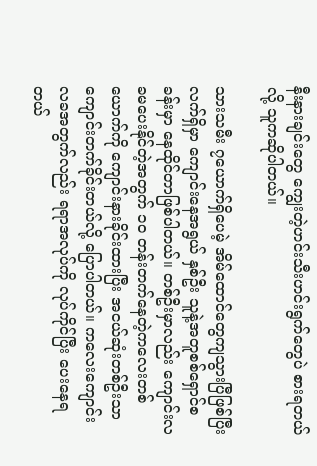နီးနားချင်းတွေ ကျွေးတဲ့ဟင်းသီးဟင်းရွက်တွေပဲ စားရတယ်လို့ သူကဆိုပါတယ်။

သားသမီး ၇ယောက်ရှိပေမဲ့ အိမ်ထောင်တွေကျသွားပြီဖြစ်ပြီး လက်ရှိမှာ ကျောင်းနေအရွယ် နှစ်ဦး သူနဲ့အတူစစ်ရှောင်စခန်းမှာ နေထိုင်တာဖြစ်ပါတယ်။ တစ်ဦးမှာလည်း ကျောင်းလခမပေးနိုင်တဲ့အတွက် ၁၀ တန်းတက်နေတဲ့ကလေးတစ်ယောက်ကို ကျောင်းနားခိုင်းထားပြီး အငယ်ဆုံးတစ်ဦးသာ ကျောင်းတက်ခိုင်းတယ်လို့ ပြောပါတယ်။ ကလေးကျောင်းလခအတွက်လည်း ရရာအလုပ်ကို လုပ်ကိုင်ပြီး ပေးနေရတယ်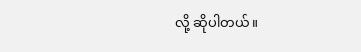လို့ ဆိုပါတယ်။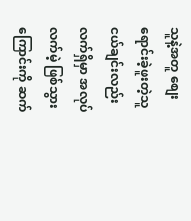သူနဲ့အတူ စျေးရောင်းခဲ့ဖူးတဲ့သူငယ်ချင်းလည်း လက်ရှိမှာ အလုပ်လက်မဲ့ ဖြစ်သွားကြောင်းကို ဆက်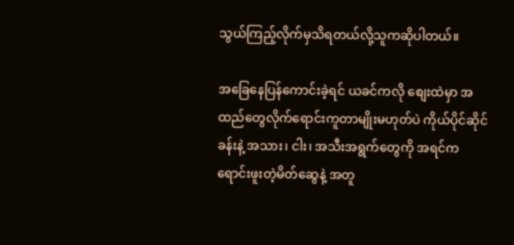သွယ်ကြည့်လိုက်မှသိရတယ်လို့သူကဆိုပါတယ်။

အခြေနေပြန်ကောင်းခဲ့ရင် ယခင်ကလို စျေးထဲမှာ အထည်တွေလိုက်ရောင်းကူတာမျိုးမဟုတ်ပဲ ကိုယ်ပိုင်ဆိုင်ခန်းနဲ့ အသား၊ ငါး၊ အသီးအရွက်တွေကို အရင်က ရောင်းဖူးတဲ့မိတ်ဆွေနဲ့ အတူ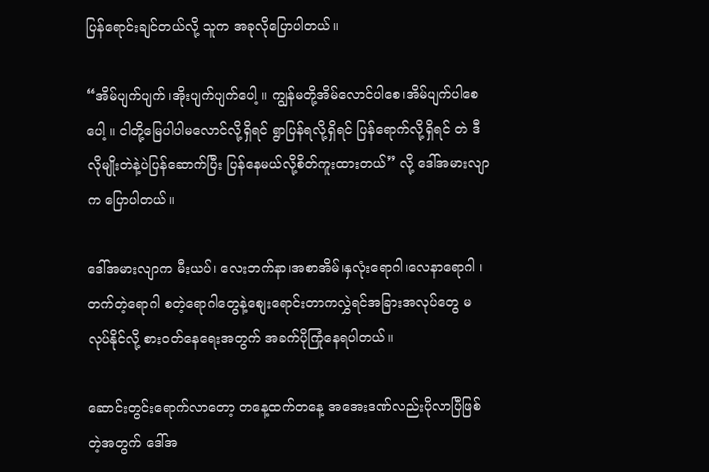ပြန်ရောင်းချင်တယ်လို့ သူက အခုလိုပြောပါတယ်။

“အိမ်ပျက်ပျက်၊အိုးပျက်ပျက်ပေါ့ ။ ကျွန်မတို့အိမ်လောင်ပါစေ၊အိမ်ပျက်ပါစေပေါ့ ။ ငါတို့မြေပါပါမလောင်လို့ရှိရင် ရွာပြန်ရလို့ရှိရင် ပြန်ရောက်လို့ရှိရင် တဲ ဒီလိုမျိုးတဲနဲ့ပဲပြန်ဆောက်ပြီး ပြန်နေမယ်လို့စိတ်ကူးထားတယ်” လို့ ဒေါ်အမားလျာက ပြောပါတယ်။

ဒေါ်အမားလျာက မီးယပ်၊ လေးဘက်နာ၊အစာအိမ်၊နှလုံးရောဂါ၊လေနာရောဂါ ၊တက်တဲ့ရောဂါ စတဲ့ရောဂါတွေနဲ့စျေးရောင်းတာကလွှဲရင်အခြားအလုပ်တွေ မလုပ်နိုင်လို့ စား၀တ်နေရေးအတွက် အခက်ပိုကြုံနေရပါတယ်။

ဆောင်းတွင်းရောက်လာတော့ တနေ့ထက်တနေ့ အအေးဒဏ်လည်းပိုလာပြီဖြစ်တဲ့အတွက် ဒေါ်အ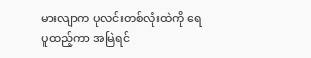မားလျာက ပုလင်းတစ်လုံးထဲကို ရေပူထည့်ကာ အမြဲရင်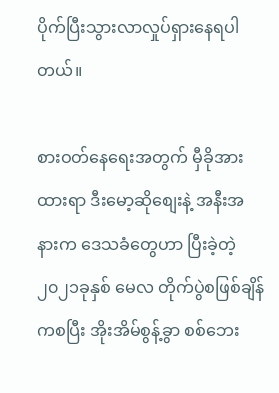ပိုက်ပြီးသွားလာလှုပ်ရှားနေရပါတယ်။

စားဝတ်နေရေးအတွက် မှီခိုအားထားရာ ဒီးမော့ဆိုစျေးနဲ့ အနီးအနားက ဒေသခံတွေဟာ ပြီးခဲ့တဲ့ ၂၀၂၁ခုနှစ် မေလ တိုက်ပွဲစဖြစ်ချိန်ကစပြီး အိုးအိမ်စွန့်ခွာ စစ်ဘေး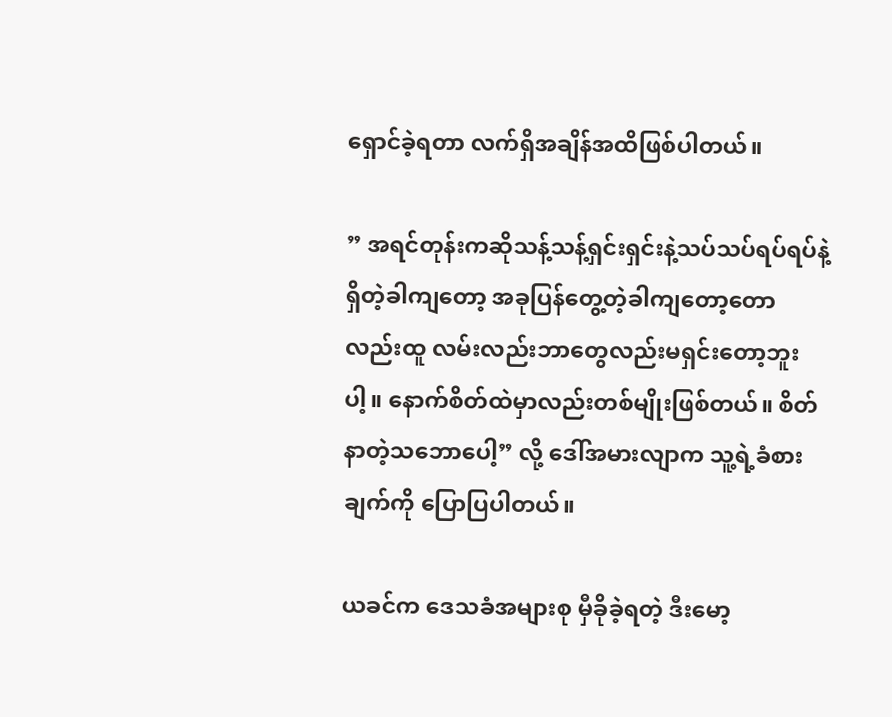ရှောင်ခဲ့ရတာ လက်ရှိအချိန်အထိဖြစ်ပါတယ်။

” အရင်တုန်းကဆိုသန့်သန့်ရှင်းရှင်းနဲ့သပ်သပ်ရပ်ရပ်နဲ့ရှိတဲ့ခါကျတော့ အခုပြန်တွေ့တဲ့ခါကျတော့တောလည်းထူ လမ်းလည်းဘာတွေလည်းမရှင်းတော့ဘူးပါ့။ နောက်စိတ်ထဲမှာလည်းတစ်မျိုးဖြစ်တယ်။ စိတ်နာတဲ့သဘောပေါ့” လို့ ဒေါ်အမားလျာက သူ့ရဲ့ခံစားချက်ကို ပြောပြပါတယ်။

ယခင်က ဒေသခံအများစု မှီခိုခဲ့ရတဲ့ ဒီးမော့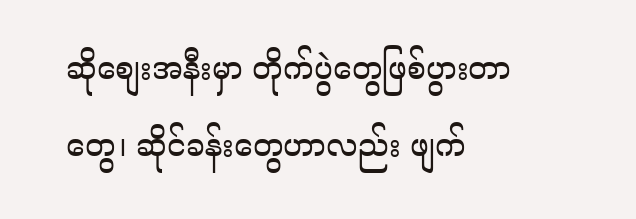ဆိုစျေးအနီးမှာ တိုက်ပွဲတွေဖြစ်ပွားတာတွေ၊ ဆိုင်ခန်းတွေဟာလည်း ဖျက်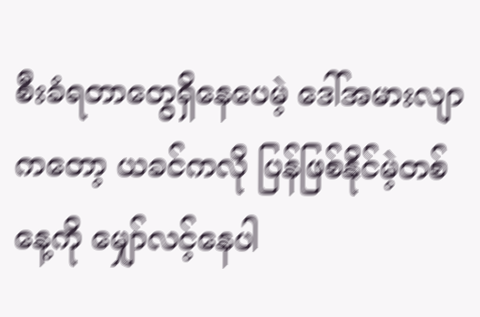စီးခံရတာတွေရှိနေပေမဲ့ ဒေါ်အမားလျာကတော့ ယခင်ကလို ပြန်ဖြစ်နိုင်မဲ့တစ်နေ့ကို မျှော်လင့်နေပါ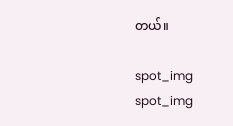တယ်။

spot_img
spot_img